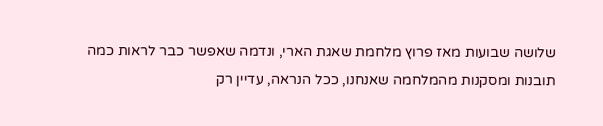שלושה שבועות מאז פרוץ מלחמת שאגת הארי, ונדמה שאפשר כבר לראות כמה תובנות ומסקנות מהמלחמה שאנחנו, ככל הנראה, עדיין רק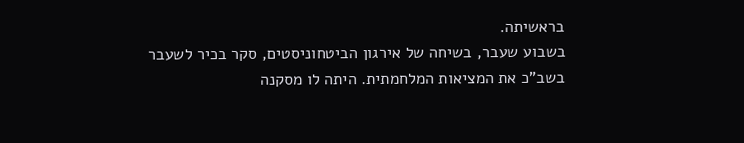בראשיתה.
בשבוע שעבר, בשיחה של אירגון הביטחוניסטים, סקר בכיר לשעבר בשב"כ את המציאות המלחמתית. היתה לו מסקנה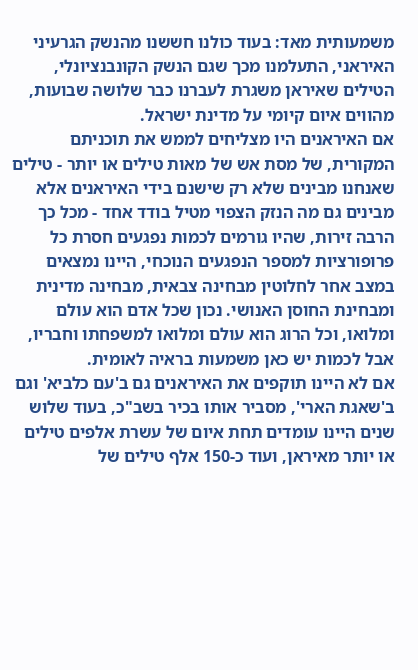משמעותית מאד: בעוד כולנו חששנו מהנשק הגרעיני האיראני, התעלמנו מכך שגם הנשק הקונבנציונלי, הטילים שאיראן משגרת לעברנו כבר שלושה שבועות, מהווים איום קיומי על מדינת ישראל.
אם האיראנים היו מצליחים לממש את תוכניתם המקורית, של מסת אש של מאות טילים או יותר - טילים שאנחנו מבינים שלא רק שישנם בידי האיראנים אלא מבינים גם מה הנזק הצפוי מטיל בודד אחד - מכל כך הרבה זירות, שהיו גורמים לכמות נפגעים חסרת כל פרופורציות למספר הנפגעים הנוכחי, היינו נמצאים במצב אחר לחלוטין מבחינה צבאית, מבחינה מדינית ומבחינת החוסן האנושי. נכון שכל אדם הוא עולם ומלואו, וכל הרוג הוא עולם ומלואו למשפחתו וחבריו, אבל לכמות יש כאן משמעות בראיה לאומית.
אם לא היינו תוקפים את האיראנים גם ב'עם כלביא' וגם ב'שאגת הארי', מסביר אותו בכיר בשב"כ, בעוד שלוש שנים היינו עומדים תחת איום של עשרת אלפים טילים או יותר מאיראן, ועוד כ-150 אלף טילים של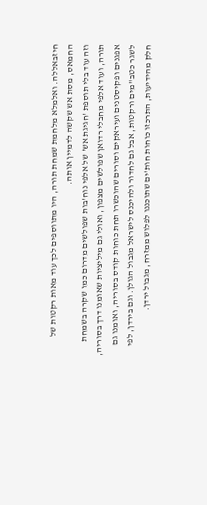חיזבאללה. ואלמלא מלחמת שמחת תורה, היו מתווספים לכך עוד מאות רקטות של החמאס, מסת אש שקשה לדמיין אותה.
וזה עוד בלי תוספת 'חגיגת אש' של אלפי נוח'בות שפולשים מדרום כמו שקרה בשמחת תורה, ועוד אלפי מחבלי רדואן שפולשים מצפון, ואולי גם מיליציות שאומנו דרך בסוריה, אפגנים ופקיסטנים ועיראקים וסורים שהוכשרו תחת כוחות קודס בסוריה, ואומנו גם לשגר כטב"מים ורקטות, אבל גם לחדור ולהיכנס לישראל מגבול הגולן. וגם בירדן, לפי חלק מהידיעות, התרכזו כוחות חות'ים שתוכננו לפלוש ממזרח, מגבול ירדן.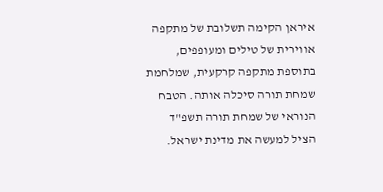איראן הקימה תשלובת של מתקפה אווירית של טילים ומעופפים, בתוספת מתקפה קרקעית, שמלחמת שמחת תורה סיכלה אותה. הטבח הנוראי של שמחת תורה תשפ"ד הציל למעשה את מדינת ישראל.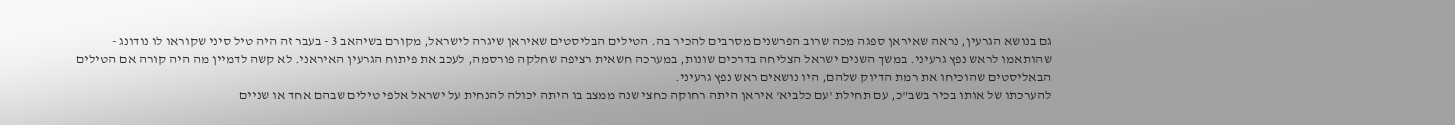גם בנושא הגרעין, נראה שאיראן ספגה מכה שרוב הפרשנים מסרבים להכיר בה. הטילים הבליסטים שאיראן שיגרה לישראל, מקורם בשיהאב 3 - בעבר זה היה טיל סיני שקוראו לו נודונג - שהותאמו לראש נפץ גרעיני. במשך השנים ישראל הצליחה בדרכים שונות, במערכה חשאית רציפה שחלקה פורסמה, לעכב את פיתוח הגרעין האיראני. לא קשה לדמיין מה היה קורה אם הטילים הבאליסטים שהוכיחו את רמת הדיוק שלהם, היו נושאים ראש נפץ גרעיני.
להערכתו של אותו בכיר בשב"כ, עם תחילת 'עם כלביא' איראן היתה רחוקה כחצי שנה ממצב בו היתה יכולה להנחית על ישראל אלפי טילים שבהם אחד או שניים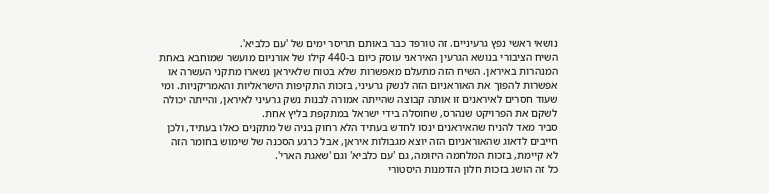נושאי ראשי נפץ גרעיניים. זה טורפד כבר באותם תריסר ימים של 'עם כלביא'.
השיח הציבורי בנושא הגרעין האיראני עוסק כיום ב-440 קילו של אורניום מועשר שמוחבא באחת המנהרות באיראן. השיח הזה מתעלם מאפשרות שלא בטוח שלאיראן נשארו מתקני העשרה או אפשרות להפוך את האוראניום הזה לנשק גרעיני, בזכות התקיפות הישראליות והאמריקניות. ומי שעוד חסרים לאיראנים זו אותה קבוצה שהייתה אמורה לבנות נשק גרעיני לאיראן, והייתה יכולה לשקם את הפרויקט שנהרס, שחוסלה בידי ישראל במתקפת בליץ אחת.
סביר מאד להניח שהאיראנים ינסו לחדש בעתיד הלא רחוק בניה של מתקנים כאלו בעתיד, ולכן חייבים לדאוג שהאוראניום הזה יוצא מגבולות איראן, אבל כרגע הסכנה של שימוש בחומר הזה לא קיימת, בזכות המלחמה היזומה, גם 'עם כלביא' וגם 'שאגת הארי'.
כל זה הושג בזכות חלון הזדמנות היסטורי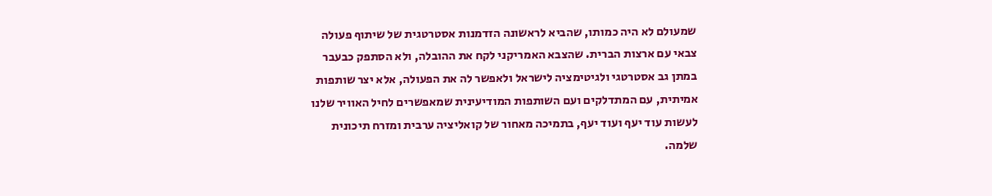שמעולם לא היה כמותו, שהביא לראשונה הזדמנות אסטרטגית של שיתוף פעולה צבאי עם ארצות הברית. שהצבא האמריקני לקח את ההובלה, ולא הסתפק כבעבר במתן גב אסטרטגי ולגיטימציה לישראל ולאפשר לה את הפעולה, אלא יצר שותפות אמיתית, עם המתדלקים ועם השותפות המודיעינית שמאפשרים לחיל האוויר שלנו לעשות עוד יעף ועוד יעף, בתמיכה מאחור של קואליציה ערבית ומזרח תיכונית שלמה.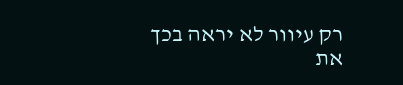רק עיוור לא יראה בכך את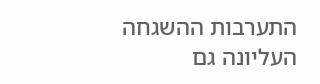התערבות ההשגחה העליונה גם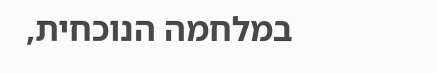במלחמה הנוכחית,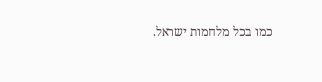כמו בכל מלחמות ישראל.